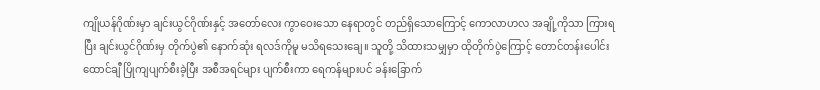ကျိုယန်ဂိုဏ်းမှာ ချင်းယွင်ဂိုဏ်းနှင့် အတော်လေး ကွာဝေးသော နေရာတွင် တည်ရှိသောကြောင့် ကောလာဟလ အချို့ကိုသာ ကြားရပြီး ချင်းယွင်ဂိုဏ်းမှ တိုက်ပွဲ၏ နောက်ဆုံး ရလဒ်ကိုမူ မသိရသေးချေ။ သူတို့ သိထားသမျှမှာ ထိုတိုက်ပွဲကြောင့် တောင်တန်းပေါင်း ထောင်ချီ ပြိုကျပျက်စီးခဲ့ပြီး အစီအရင်များ ပျက်စီးကာ ရေကန်များပင် ခန်းခြောက်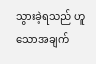သွားခဲ့ရသည် ဟူသောအချက်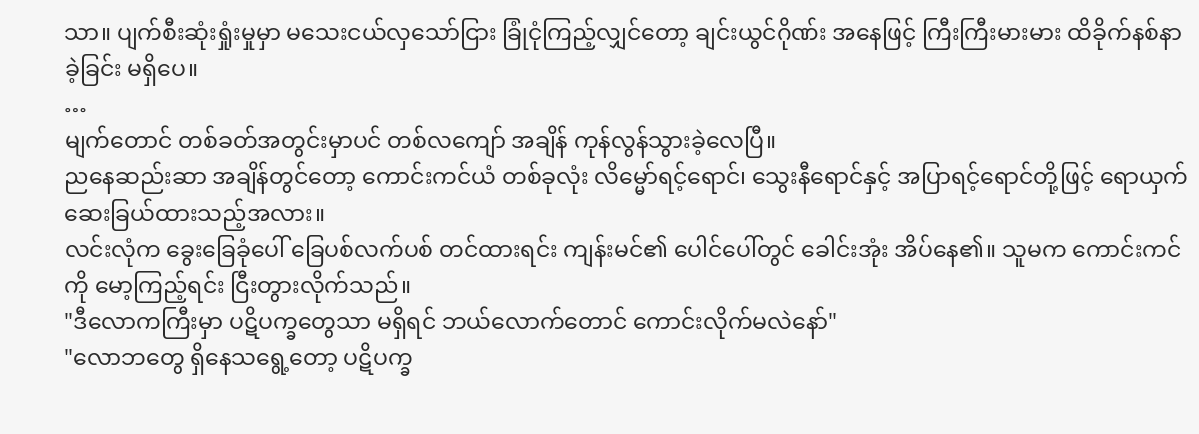သာ။ ပျက်စီးဆုံးရှုံးမှုမှာ မသေးငယ်လှသော်ငြား ခြုံငုံကြည့်လျှင်တော့ ချင်းယွင်ဂိုဏ်း အနေဖြင့် ကြီးကြီးမားမား ထိခိုက်နစ်နာခဲ့ခြင်း မရှိပေ။
…
မျက်တောင် တစ်ခတ်အတွင်းမှာပင် တစ်လကျော် အချိန် ကုန်လွန်သွားခဲ့လေပြီ။
ညနေဆည်းဆာ အချိန်တွင်တော့ ကောင်းကင်ယံ တစ်ခုလုံး လိမ္မော်ရင့်ရောင်၊ သွေးနီရောင်နှင့် အပြာရင့်ရောင်တို့ဖြင့် ရောယှက် ဆေးခြယ်ထားသည့်အလား။
လင်းလုံက ခွေးခြေခုံပေါ် ခြေပစ်လက်ပစ် တင်ထားရင်း ကျန်းမင်၏ ပေါင်ပေါ်တွင် ခေါင်းအုံး အိပ်နေ၏။ သူမက ကောင်းကင်ကို မော့ကြည့်ရင်း ငြီးတွားလိုက်သည်။
"ဒီလောကကြီးမှာ ပဋိပက္ခတွေသာ မရှိရင် ဘယ်လောက်တောင် ကောင်းလိုက်မလဲနော်"
"လောဘတွေ ရှိနေသရွေ့တော့ ပဋိပက္ခ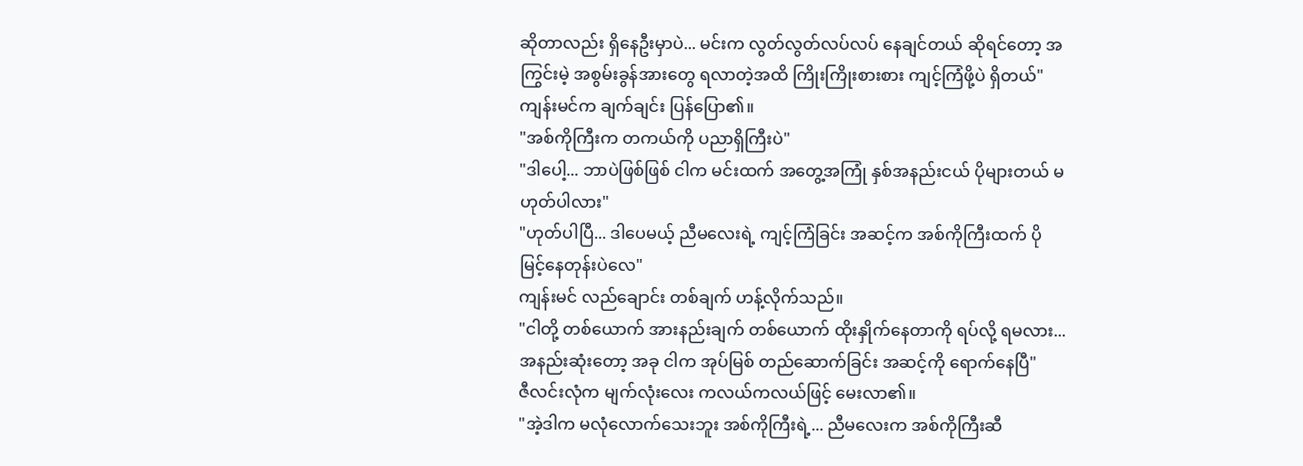ဆိုတာလည်း ရှိနေဦးမှာပဲ... မင်းက လွတ်လွတ်လပ်လပ် နေချင်တယ် ဆိုရင်တော့ အကြွင်းမဲ့ အစွမ်းခွန်အားတွေ ရလာတဲ့အထိ ကြိုးကြိုးစားစား ကျင့်ကြံဖို့ပဲ ရှိတယ်" ကျန်းမင်က ချက်ချင်း ပြန်ပြော၏။
"အစ်ကိုကြီးက တကယ်ကို ပညာရှိကြီးပဲ"
"ဒါပေါ့... ဘာပဲဖြစ်ဖြစ် ငါက မင်းထက် အတွေ့အကြုံ နှစ်အနည်းငယ် ပိုများတယ် မဟုတ်ပါလား"
"ဟုတ်ပါပြီ... ဒါပေမယ့် ညီမလေးရဲ့ ကျင့်ကြံခြင်း အဆင့်က အစ်ကိုကြီးထက် ပိုမြင့်နေတုန်းပဲလေ"
ကျန်းမင် လည်ချောင်း တစ်ချက် ဟန့်လိုက်သည်။
"ငါတို့ တစ်ယောက် အားနည်းချက် တစ်ယောက် ထိုးနှိုက်နေတာကို ရပ်လို့ ရမလား... အနည်းဆုံးတော့ အခု ငါက အုပ်မြစ် တည်ဆောက်ခြင်း အဆင့်ကို ရောက်နေပြီ"
ဇီလင်းလုံက မျက်လုံးလေး ကလယ်ကလယ်ဖြင့် မေးလာ၏။
"အဲ့ဒါက မလုံလောက်သေးဘူး အစ်ကိုကြီးရဲ့... ညီမလေးက အစ်ကိုကြီးဆီ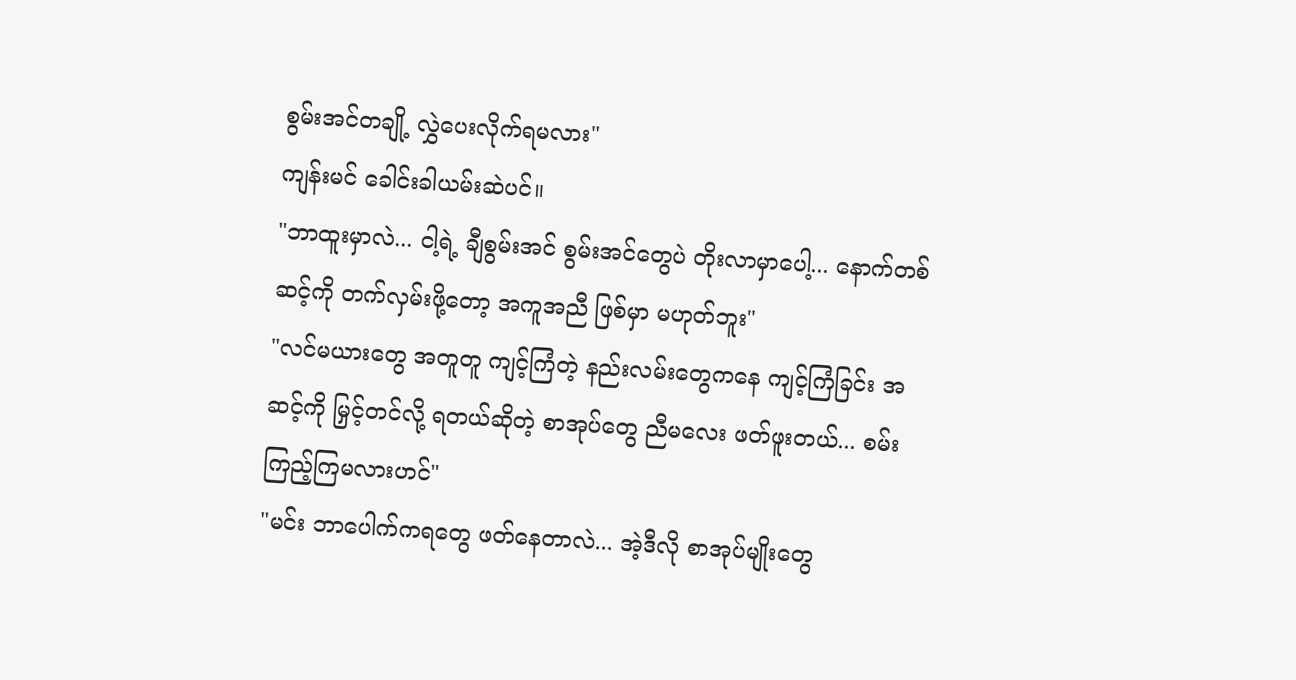စွမ်းအင်တချို့ လွှဲပေးလိုက်ရမလား"
ကျန်းမင် ခေါင်းခါယမ်းဆဲပင်။
"ဘာထူးမှာလဲ... ငါ့ရဲ့ ချီစွမ်းအင် စွမ်းအင်တွေပဲ တိုးလာမှာပေါ့... နောက်တစ်ဆင့်ကို တက်လှမ်းဖို့တော့ အကူအညီ ဖြစ်မှာ မဟုတ်ဘူး"
"လင်မယားတွေ အတူတူ ကျင့်ကြံတဲ့ နည်းလမ်းတွေကနေ ကျင့်ကြံခြင်း အဆင့်ကို မြှင့်တင်လို့ ရတယ်ဆိုတဲ့ စာအုပ်တွေ ညီမလေး ဖတ်ဖူးတယ်... စမ်းကြည့်ကြမလားဟင်"
"မင်း ဘာပေါက်ကရတွေ ဖတ်နေတာလဲ... အဲ့ဒီလို စာအုပ်မျိုးတွေ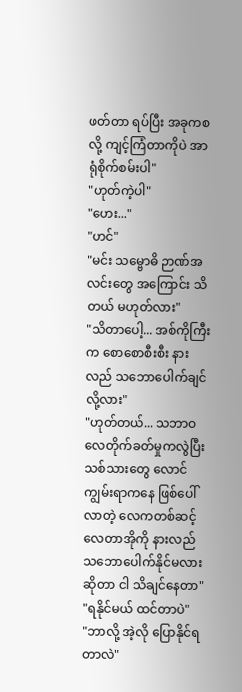ဖတ်တာ ရပ်ပြီး အခုကစလို့ ကျင့်ကြံတာကိုပဲ အာရုံစိုက်စမ်းပါ"
"ဟုတ်ကဲ့ပါ"
"ဟေး..."
"ဟင်"
"မင်း သမ္ဗောဓိ ဉာဏ်အလင်းတွေ အကြောင်း သိတယ် မဟုတ်လား"
"သိတာပေါ့... အစ်ကိုကြီးက စောစောစီးစီး နားလည် သဘောပေါက်ချင်လို့လား"
"ဟုတ်တယ်... သဘာဝ လေတိုက်ခတ်မှုကလွဲပြီး သစ်သားတွေ လောင်ကျွမ်းရာကနေ ဖြစ်ပေါ်လာတဲ့ လေကတစ်ဆင့် လေတာအိုကို နားလည် သဘောပေါက်နိုင်မလား ဆိုတာ ငါ သိချင်နေတာ"
"ရနိုင်မယ် ထင်တာပဲ"
"ဘာလို့ အဲ့လို ပြောနိုင်ရတာလဲ"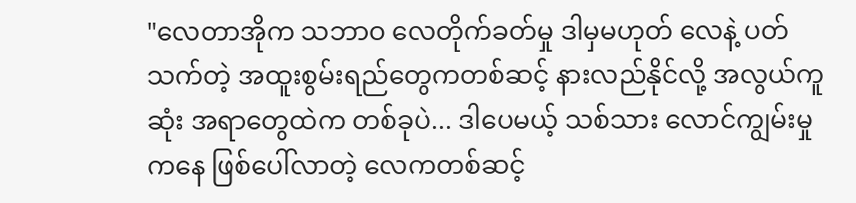"လေတာအိုက သဘာဝ လေတိုက်ခတ်မှု ဒါမှမဟုတ် လေနဲ့ ပတ်သက်တဲ့ အထူးစွမ်းရည်တွေကတစ်ဆင့် နားလည်နိုင်လို့ အလွယ်ကူဆုံး အရာတွေထဲက တစ်ခုပဲ... ဒါပေမယ့် သစ်သား လောင်ကျွမ်းမှုကနေ ဖြစ်ပေါ်လာတဲ့ လေကတစ်ဆင့်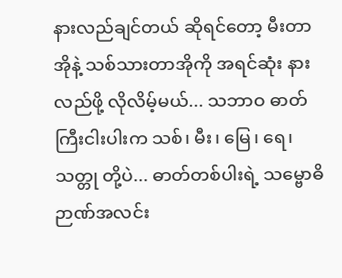နားလည်ချင်တယ် ဆိုရင်တော့ မီးတာအိုနဲ့ သစ်သားတာအိုကို အရင်ဆုံး နားလည်ဖို့ လိုလိမ့်မယ်... သဘာဝ ဓာတ်ကြီးငါးပါးက သစ်၊ မီး၊ မြေ၊ ရေ၊ သတ္တု တို့ပဲ... ဓာတ်တစ်ပါးရဲ့ သမ္ဗောဓိဉာဏ်အလင်း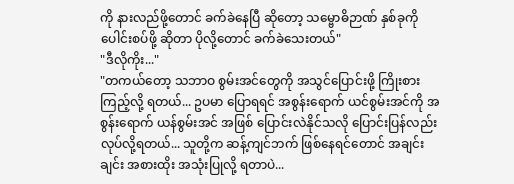ကို နားလည်ဖို့တောင် ခက်ခဲနေပြီ ဆိုတော့ သမ္ဗောဓိဉာဏ် နှစ်ခုကို ပေါင်းစပ်ဖို့ ဆိုတာ ပိုလို့တောင် ခက်ခဲသေးတယ်"
"ဒီလိုကိုး..."
"တကယ်တော့ သဘာဝ စွမ်းအင်တွေကို အသွင်ပြောင်းဖို့ ကြိုးစားကြည့်လို့ ရတယ်... ဥပမာ ပြောရရင် အစွန်းရောက် ယင်စွမ်းအင်ကို အစွန်းရောက် ယန်စွမ်းအင် အဖြစ် ပြောင်းလဲနိုင်သလို ပြောင်းပြန်လည်း လုပ်လို့ရတယ်... သူတို့က ဆန့်ကျင်ဘက် ဖြစ်နေရင်တောင် အချင်းချင်း အစားထိုး အသုံးပြုလို့ ရတာပဲ...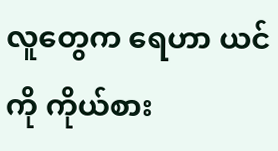လူတွေက ရေဟာ ယင်ကို ကိုယ်စား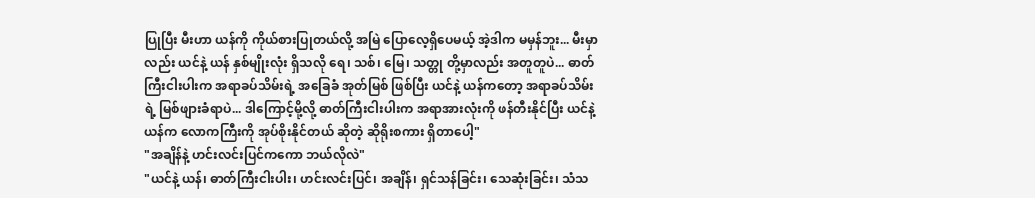ပြုပြီး မီးဟာ ယန်ကို ကိုယ်စားပြုတယ်လို့ အမြဲ ပြောလေ့ရှိပေမယ့် အဲ့ဒါက မမှန်ဘူး... မီးမှာလည်း ယင်နဲ့ ယန် နှစ်မျိုးလုံး ရှိသလို ရေ၊ သစ်၊ မြေ၊ သတ္တု တို့မှာလည်း အတူတူပဲ... ဓာတ်ကြီးငါးပါးက အရာခပ်သိမ်းရဲ့ အခြေခံ အုတ်မြစ် ဖြစ်ပြီး ယင်နဲ့ ယန်ကတော့ အရာခပ်သိမ်းရဲ့ မြစ်ဖျားခံရာပဲ... ဒါကြောင့်မို့လို့ ဓာတ်ကြီးငါးပါးက အရာအားလုံးကို ဖန်တီးနိုင်ပြီး ယင်နဲ့ ယန်က လောကကြီးကို အုပ်စိုးနိုင်တယ် ဆိုတဲ့ ဆိုရိုးစကား ရှိတာပေါ့"
"အချိန်နဲ့ ဟင်းလင်းပြင်ကကော ဘယ်လိုလဲ"
"ယင်နဲ့ ယန်၊ ဓာတ်ကြီးငါးပါး၊ ဟင်းလင်းပြင်၊ အချိန်၊ ရှင်သန်ခြင်း၊ သေဆုံးခြင်း၊ သံသ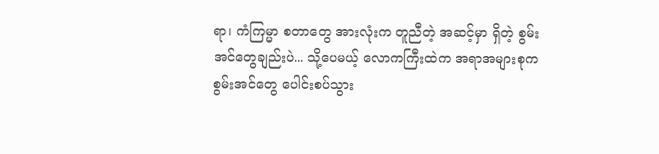ရာ၊ ကံကြမ္မာ စတာတွေ အားလုံးက တူညီတဲ့ အဆင့်မှာ ရှိတဲ့ စွမ်းအင်တွေချည်းပဲ... သို့ပေမယ့် လောကကြီးထဲက အရာအများစုက စွမ်းအင်တွေ ပေါင်းစပ်သွား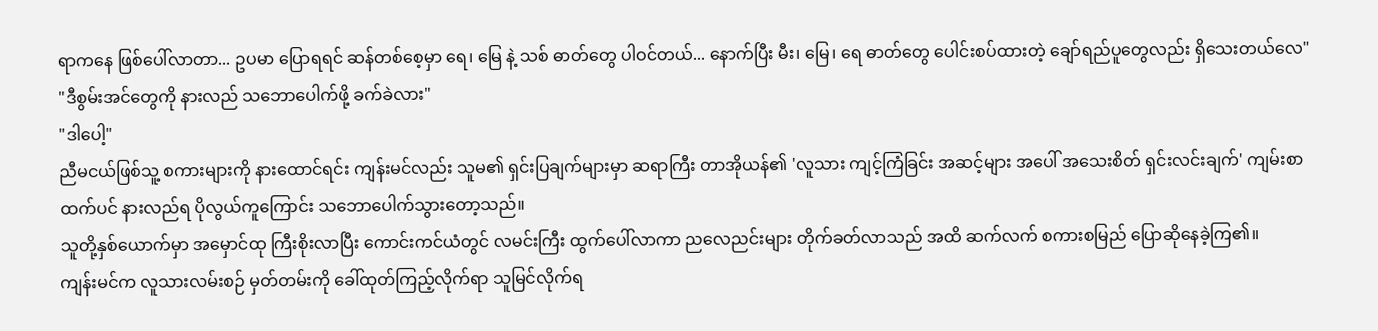ရာကနေ ဖြစ်ပေါ်လာတာ... ဥပမာ ပြောရရင် ဆန်တစ်စေ့မှာ ရေ၊ မြေ နဲ့ သစ် ဓာတ်တွေ ပါဝင်တယ်... နောက်ပြီး မီး၊ မြေ၊ ရေ ဓာတ်တွေ ပေါင်းစပ်ထားတဲ့ ချော်ရည်ပူတွေလည်း ရှိသေးတယ်လေ"
"ဒီစွမ်းအင်တွေကို နားလည် သဘောပေါက်ဖို့ ခက်ခဲလား"
"ဒါပေါ့"
ညီမငယ်ဖြစ်သူ့ စကားများကို နားထောင်ရင်း ကျန်းမင်လည်း သူမ၏ ရှင်းပြချက်များမှာ ဆရာကြီး တာအိုယန်၏ 'လူသား ကျင့်ကြံခြင်း အဆင့်များ အပေါ် အသေးစိတ် ရှင်းလင်းချက်' ကျမ်းစာထက်ပင် နားလည်ရ ပိုလွယ်ကူကြောင်း သဘောပေါက်သွားတော့သည်။
သူတို့နှစ်ယောက်မှာ အမှောင်ထု ကြီးစိုးလာပြီး ကောင်းကင်ယံတွင် လမင်းကြီး ထွက်ပေါ်လာကာ ညလေညင်းများ တိုက်ခတ်လာသည် အထိ ဆက်လက် စကားစမြည် ပြောဆိုနေခဲ့ကြ၏။
ကျန်းမင်က လူသားလမ်းစဉ် မှတ်တမ်းကို ခေါ်ထုတ်ကြည့်လိုက်ရာ သူမြင်လိုက်ရ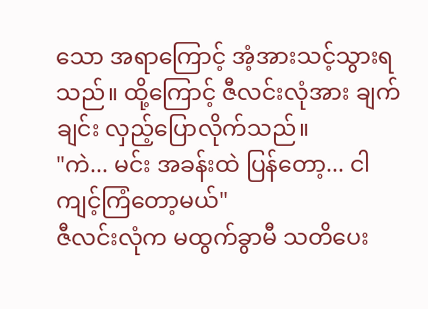သော အရာကြောင့် အံ့အားသင့်သွားရသည်။ ထို့ကြောင့် ဇီလင်းလုံအား ချက်ချင်း လှည့်ပြောလိုက်သည်။
"ကဲ... မင်း အခန်းထဲ ပြန်တော့... ငါ ကျင့်ကြံတော့မယ်"
ဇီလင်းလုံက မထွက်ခွာမီ သတိပေး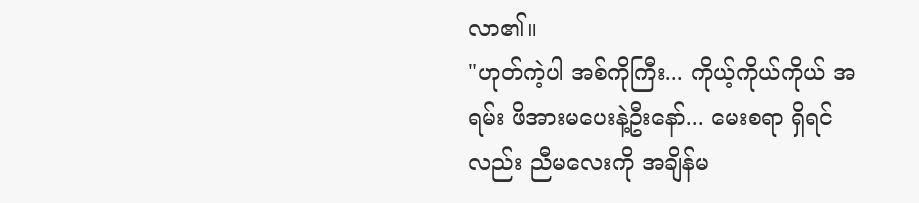လာ၏။
"ဟုတ်ကဲ့ပါ အစ်ကိုကြီး... ကိုယ့်ကိုယ်ကိုယ် အရမ်း ဖိအားမပေးနဲ့ဦးနော်... မေးစရာ ရှိရင်လည်း ညီမလေးကို အချိန်မ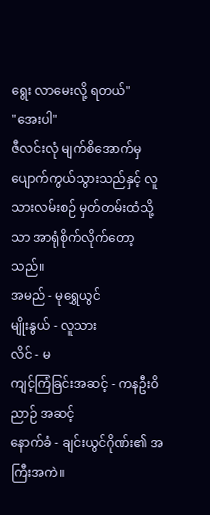ရွေး လာမေးလို့ ရတယ်"
"အေးပါ"
ဇီလင်းလုံ မျက်စိအောက်မှ ပျောက်ကွယ်သွားသည်နှင့် လူသားလမ်းစဉ် မှတ်တမ်းထံသို့သာ အာရုံစိုက်လိုက်တော့သည်။
အမည် - မုရွှေယွင်
မျိုးနွယ် - လူသား
လိင် - မ
ကျင့်ကြံခြင်းအဆင့် - ကနဦးဝိညာဉ် အဆင့်
နောက်ခံ - ချင်းယွင်ဂိုဏ်း၏ အကြီးအကဲ။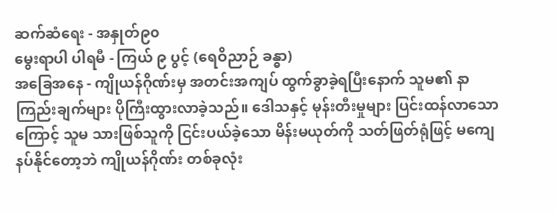ဆက်ဆံရေး - အနှုတ်၉၀
မွေးရာပါ ပါရမီ - ကြယ် ၉ ပွင့် (ရေဝိညာဉ် ခန္ဓာ)
အခြေအနေ - ကျိုယန်ဂိုဏ်းမှ အတင်းအကျပ် ထွက်ခွာခဲ့ရပြီးနောက် သူမ၏ နာကြည်းချက်များ ပိုကြီးထွားလာခဲ့သည်။ ဒေါသနှင့် မုန်းတီးမှုများ ပြင်းထန်လာသောကြောင့် သူမ သားဖြစ်သူကို ငြင်းပယ်ခဲ့သော မိန်းမယုတ်ကို သတ်ဖြတ်ရုံဖြင့် မကျေနပ်နိုင်တော့ဘဲ ကျိုယန်ဂိုဏ်း တစ်ခုလုံး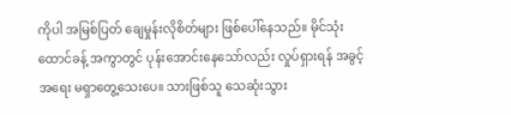ကိုပါ အမြစ်ပြတ် ချေမှုန်းလိုစိတ်များ ဖြစ်ပေါ်နေသည်။ မိုင်သုံးထောင်ခန့် အကွာတွင် ပုန်းအောင်းနေသော်လည်း လှုပ်ရှားရန် အခွင့်အရေး မရှာတွေ့သေးပေ။ သားဖြစ်သူ သေဆုံးသွား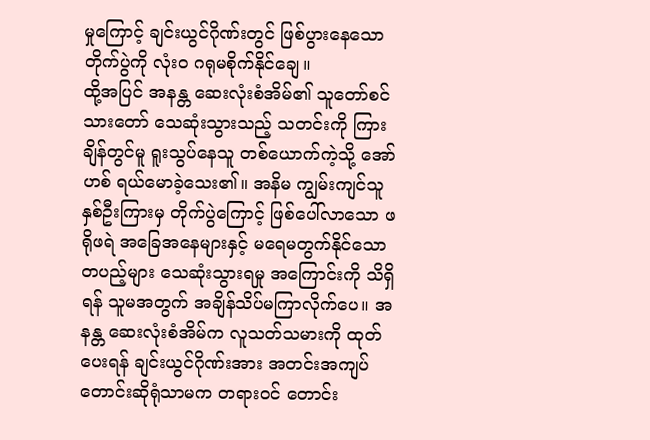မှုကြောင့် ချင်းယွင်ဂိုဏ်းတွင် ဖြစ်ပွားနေသော တိုက်ပွဲကို လုံးဝ ဂရုမစိုက်နိုင်ချေ။
ထို့အပြင် အနန္တ ဆေးလုံးစံအိမ်၏ သူတော်စင် သားတော် သေဆုံးသွားသည့် သတင်းကို ကြားချိန်တွင်မူ ရူးသွပ်နေသူ တစ်ယောက်ကဲ့သို့ အော်ဟစ် ရယ်မောခဲ့သေး၏။ အနိမ ကျွမ်းကျင်သူ နှစ်ဦးကြားမှ တိုက်ပွဲကြောင့် ဖြစ်ပေါ်လာသော ဖရိုဖရဲ အခြေအနေများနှင့် မရေမတွက်နိုင်သော တပည့်များ သေဆုံးသွားရမှု အကြောင်းကို သိရှိရန် သူမအတွက် အချိန်သိပ်မကြာလိုက်ပေ။ အနန္တ ဆေးလုံးစံအိမ်က လူသတ်သမားကို ထုတ်ပေးရန် ချင်းယွင်ဂိုဏ်းအား အတင်းအကျပ် တောင်းဆိုရုံသာမက တရားဝင် တောင်း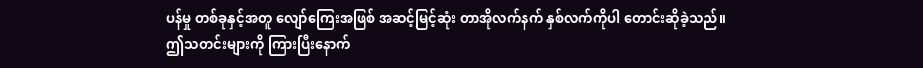ပန်မှု တစ်ခုနှင့်အတူ လျော်ကြေးအဖြစ် အဆင့်မြင့်ဆုံး တာအိုလက်နက် နှစ်လက်ကိုပါ တောင်းဆိုခဲ့သည်။
ဤသတင်းများကို ကြားပြီးနောက်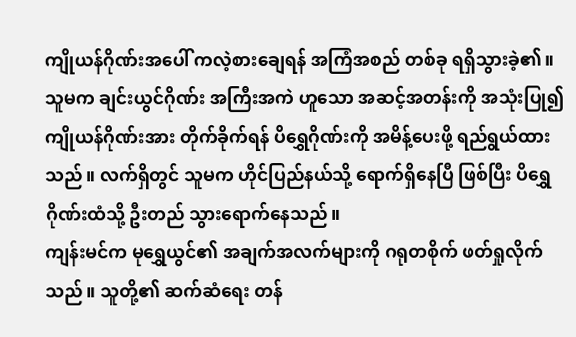ကျိုယန်ဂိုဏ်းအပေါ် ကလဲ့စားချေရန် အကြံအစည် တစ်ခု ရရှိသွားခဲ့၏။ သူမက ချင်းယွင်ဂိုဏ်း အကြီးအကဲ ဟူသော အဆင့်အတန်းကို အသုံးပြု၍ ကျိုယန်ဂိုဏ်းအား တိုက်ခိုက်ရန် ပိရွှေဂိုဏ်းကို အမိန့်ပေးဖို့ ရည်ရွယ်ထားသည်။ လက်ရှိတွင် သူမက ဟိုင်ပြည်နယ်သို့ ရောက်ရှိနေပြီ ဖြစ်ပြီး ပိရွှေဂိုဏ်းထံသို့ ဦးတည် သွားရောက်နေသည်။
ကျန်းမင်က မုရွှေယွင်၏ အချက်အလက်များကို ဂရုတစိုက် ဖတ်ရှုလိုက်သည်။ သူတို့၏ ဆက်ဆံရေး တန်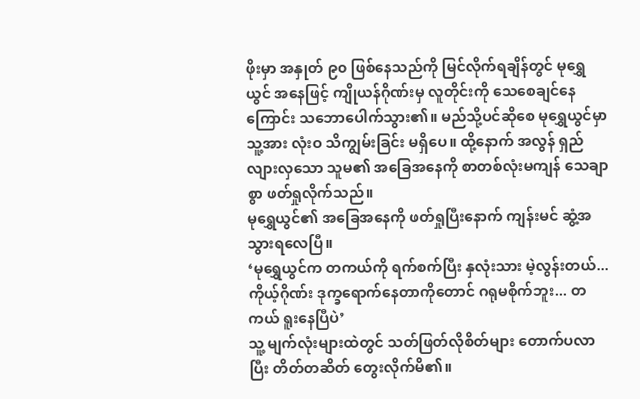ဖိုးမှာ အနှုတ် ၉၀ ဖြစ်နေသည်ကို မြင်လိုက်ရချိန်တွင် မုရွှေယွင် အနေဖြင့် ကျိုယန်ဂိုဏ်းမှ လူတိုင်းကို သေစေချင်နေကြောင်း သဘောပေါက်သွား၏။ မည်သို့ပင်ဆိုစေ မုရွှေယွင်မှာ သူ့အား လုံးဝ သိကျွမ်းခြင်း မရှိပေ။ ထို့နောက် အလွန် ရှည်လျားလှသော သူမ၏ အခြေအနေကို စာတစ်လုံးမကျန် သေချာစွာ ဖတ်ရှုလိုက်သည်။
မုရွှေယွင်၏ အခြေအနေကို ဖတ်ရှုပြီးနောက် ကျန်းမင် ဆွံ့အသွားရလေပြီ။
‘မုရွှေယွင်က တကယ်ကို ရက်စက်ပြီး နှလုံးသား မဲ့လွန်းတယ်... ကိုယ့်ဂိုဏ်း ဒုက္ခရောက်နေတာကိုတောင် ဂရုမစိုက်ဘူး... တကယ် ရူးနေပြီပဲ’
သူ့ မျက်လုံးများထဲတွင် သတ်ဖြတ်လိုစိတ်များ တောက်ပလာပြီး တိတ်တဆိတ် တွေးလိုက်မိ၏။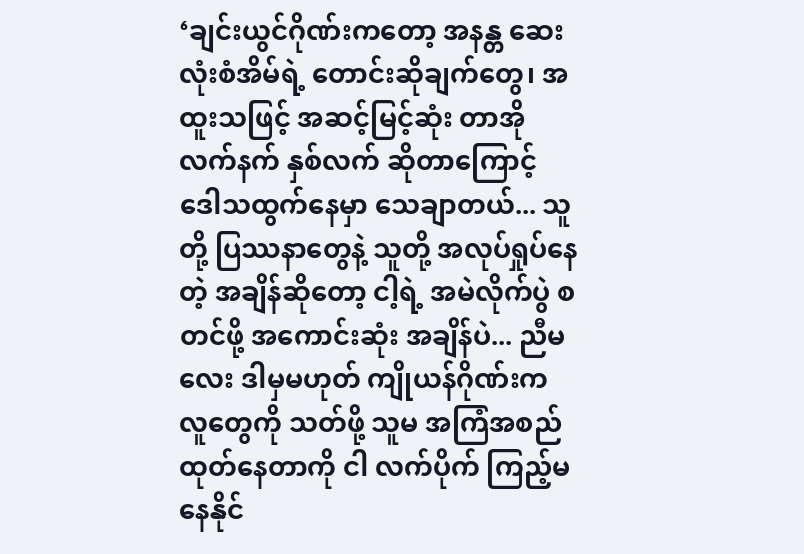‘ချင်းယွင်ဂိုဏ်းကတော့ အနန္တ ဆေးလုံးစံအိမ်ရဲ့ တောင်းဆိုချက်တွေ၊ အထူးသဖြင့် အဆင့်မြင့်ဆုံး တာအိုလက်နက် နှစ်လက် ဆိုတာကြောင့် ဒေါသထွက်နေမှာ သေချာတယ်... သူတို့ ပြဿနာတွေနဲ့ သူတို့ အလုပ်ရှုပ်နေတဲ့ အချိန်ဆိုတော့ ငါ့ရဲ့ အမဲလိုက်ပွဲ စတင်ဖို့ အကောင်းဆုံး အချိန်ပဲ... ညီမလေး ဒါမှမဟုတ် ကျိုယန်ဂိုဏ်းက လူတွေကို သတ်ဖို့ သူမ အကြံအစည် ထုတ်နေတာကို ငါ လက်ပိုက် ကြည့်မနေနိုင်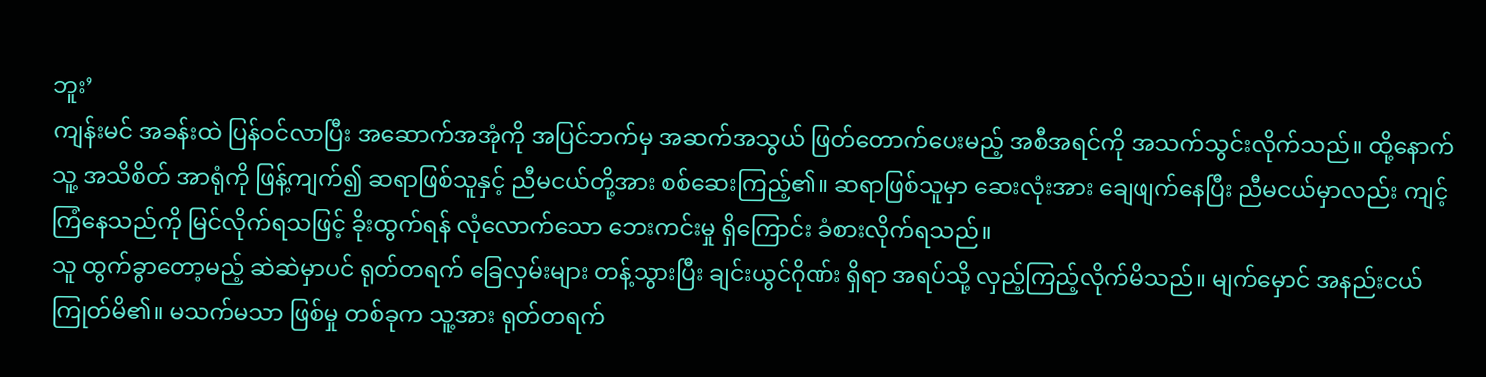ဘူး’
ကျန်းမင် အခန်းထဲ ပြန်ဝင်လာပြီး အဆောက်အအုံကို အပြင်ဘက်မှ အဆက်အသွယ် ဖြတ်တောက်ပေးမည့် အစီအရင်ကို အသက်သွင်းလိုက်သည်။ ထို့နောက် သူ့ အသိစိတ် အာရုံကို ဖြန့်ကျက်၍ ဆရာဖြစ်သူနှင့် ညီမငယ်တို့အား စစ်ဆေးကြည့်၏။ ဆရာဖြစ်သူမှာ ဆေးလုံးအား ချေဖျက်နေပြီး ညီမငယ်မှာလည်း ကျင့်ကြံနေသည်ကို မြင်လိုက်ရသဖြင့် ခိုးထွက်ရန် လုံလောက်သော ဘေးကင်းမှု ရှိကြောင်း ခံစားလိုက်ရသည်။
သူ ထွက်ခွာတော့မည့် ဆဲဆဲမှာပင် ရုတ်တရက် ခြေလှမ်းများ တန့်သွားပြီး ချင်းယွင်ဂိုဏ်း ရှိရာ အရပ်သို့ လှည့်ကြည့်လိုက်မိသည်။ မျက်မှောင် အနည်းငယ် ကြုတ်မိ၏။ မသက်မသာ ဖြစ်မှု တစ်ခုက သူ့အား ရုတ်တရက်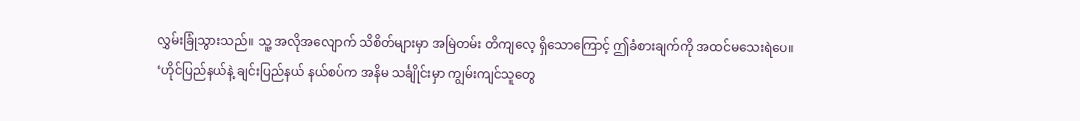လွှမ်းခြုံသွားသည်။ သူ့ အလိုအလျောက် သိစိတ်များမှာ အမြဲတမ်း တိကျလေ့ ရှိသောကြောင့် ဤခံစားချက်ကို အထင်မသေးရဲပေ။
‘ဟိုင်ပြည်နယ်နဲ့ ချင်းပြည်နယ် နယ်စပ်က အနိမ သင်္ချိုင်းမှာ ကျွမ်းကျင်သူတွေ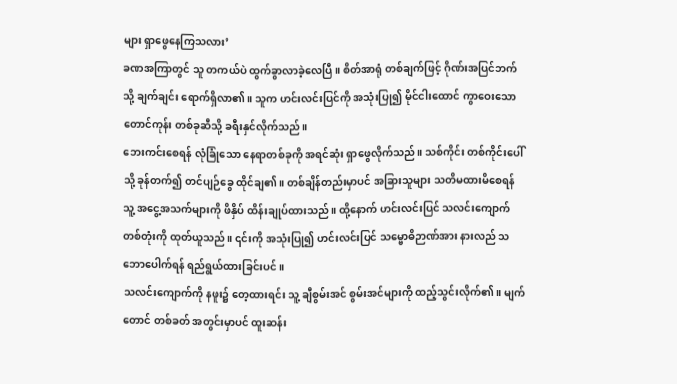များ ရှာဖွေနေကြသလား’
ခဏအကြာတွင် သူ တကယ်ပဲ ထွက်ခွာလာခဲ့လေပြီ။ စိတ်အာရုံ တစ်ချက်ဖြင့် ဂိုဏ်းအပြင်ဘက်သို့ ချက်ချင်း ရောက်ရှိလာ၏။ သူက ဟင်းလင်းပြင်ကို အသုံးပြု၍ မိုင်ငါးထောင် ကွာဝေးသော တောင်ကုန်း တစ်ခုဆီသို့ ခရီးနှင်လိုက်သည်။
ဘေးကင်းစေရန် လုံခြုံသော နေရာတစ်ခုကို အရင်ဆုံး ရှာဖွေလိုက်သည်။ သစ်ကိုင်း တစ်ကိုင်းပေါ်သို့ ခုန်တက်၍ တင်ပျဉ်ခွေ ထိုင်ချ၏။ တစ်ချိန်တည်းမှာပင် အခြားသူများ သတိမထားမိစေရန် သူ့ အငွေ့အသက်များကို ဖိနှိပ် ထိန်းချုပ်ထားသည်။ ထို့နောက် ဟင်းလင်းပြင် သလင်းကျောက် တစ်တုံးကို ထုတ်ယူသည်။ ၎င်းကို အသုံးပြု၍ ဟင်းလင်းပြင် သမ္ဗောဓိဉာဏ်အား နားလည် သဘောပေါက်ရန် ရည်ရွယ်ထားခြင်းပင်။
သလင်းကျောက်ကို နဖူး၌ တေ့ထားရင်း သူ့ ချီစွမ်းအင် စွမ်းအင်များကို ထည့်သွင်းလိုက်၏။ မျက်တောင် တစ်ခတ် အတွင်းမှာပင် ထူးဆန်း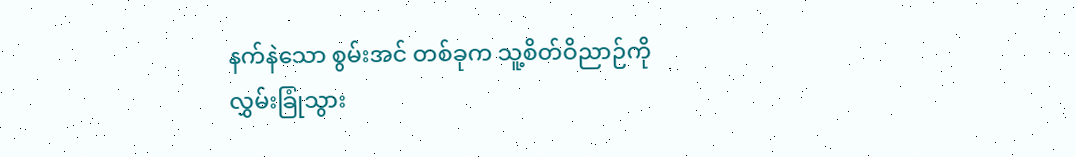နက်နဲသော စွမ်းအင် တစ်ခုက သူ့စိတ်ဝိညာဉ်ကို လွှမ်းခြုံသွား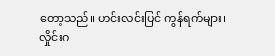တော့သည်။ ဟင်းလင်းပြင် ကွန်ရက်များ၊ လှိုင်းဂ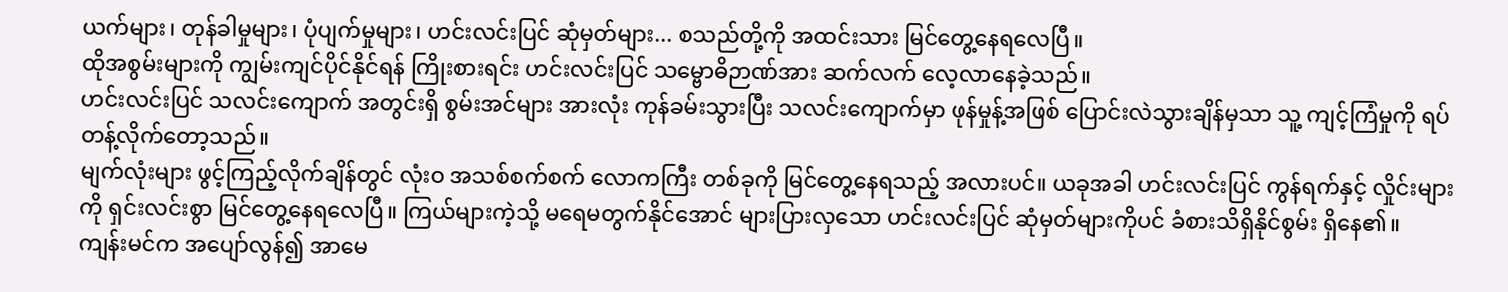ယက်များ၊ တုန်ခါမှုများ၊ ပုံပျက်မှုများ၊ ဟင်းလင်းပြင် ဆုံမှတ်များ... စသည်တို့ကို အထင်းသား မြင်တွေ့နေရလေပြီ။
ထိုအစွမ်းများကို ကျွမ်းကျင်ပိုင်နိုင်ရန် ကြိုးစားရင်း ဟင်းလင်းပြင် သမ္ဗောဓိဉာဏ်အား ဆက်လက် လေ့လာနေခဲ့သည်။
ဟင်းလင်းပြင် သလင်းကျောက် အတွင်းရှိ စွမ်းအင်များ အားလုံး ကုန်ခမ်းသွားပြီး သလင်းကျောက်မှာ ဖုန်မှုန့်အဖြစ် ပြောင်းလဲသွားချိန်မှသာ သူ့ ကျင့်ကြံမှုကို ရပ်တန့်လိုက်တော့သည်။
မျက်လုံးများ ဖွင့်ကြည့်လိုက်ချိန်တွင် လုံးဝ အသစ်စက်စက် လောကကြီး တစ်ခုကို မြင်တွေ့နေရသည့် အလားပင်။ ယခုအခါ ဟင်းလင်းပြင် ကွန်ရက်နှင့် လှိုင်းများကို ရှင်းလင်းစွာ မြင်တွေ့နေရလေပြီ။ ကြယ်များကဲ့သို့ မရေမတွက်နိုင်အောင် များပြားလှသော ဟင်းလင်းပြင် ဆုံမှတ်များကိုပင် ခံစားသိရှိနိုင်စွမ်း ရှိနေ၏။
ကျန်းမင်က အပျော်လွန်၍ အာမေ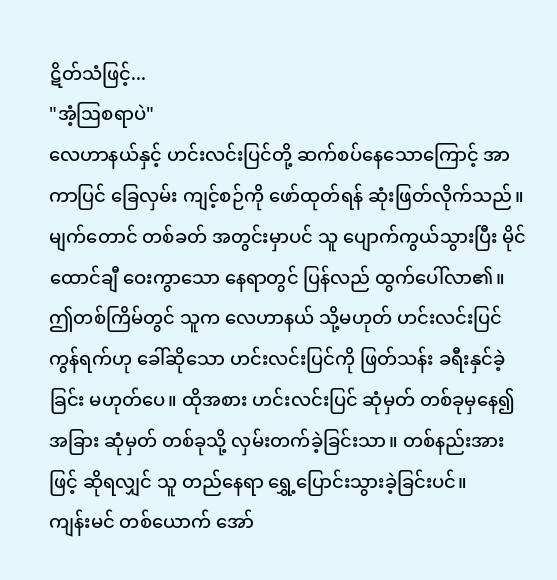ဋိတ်သံဖြင့်...
"အံ့ဩစရာပဲ"
လေဟာနယ်နှင့် ဟင်းလင်းပြင်တို့ ဆက်စပ်နေသောကြောင့် အာကာပြင် ခြေလှမ်း ကျင့်စဉ်ကို ဖော်ထုတ်ရန် ဆုံးဖြတ်လိုက်သည်။ မျက်တောင် တစ်ခတ် အတွင်းမှာပင် သူ ပျောက်ကွယ်သွားပြီး မိုင်ထောင်ချီ ဝေးကွာသော နေရာတွင် ပြန်လည် ထွက်ပေါ်လာ၏။ ဤတစ်ကြိမ်တွင် သူက လေဟာနယ် သို့မဟုတ် ဟင်းလင်းပြင် ကွန်ရက်ဟု ခေါ်ဆိုသော ဟင်းလင်းပြင်ကို ဖြတ်သန်း ခရီးနှင်ခဲ့ခြင်း မဟုတ်ပေ။ ထိုအစား ဟင်းလင်းပြင် ဆုံမှတ် တစ်ခုမှနေ၍ အခြား ဆုံမှတ် တစ်ခုသို့ လှမ်းတက်ခဲ့ခြင်းသာ။ တစ်နည်းအားဖြင့် ဆိုရလျှင် သူ တည်နေရာ ရွှေ့ပြောင်းသွားခဲ့ခြင်းပင်။
ကျန်းမင် တစ်ယောက် အော်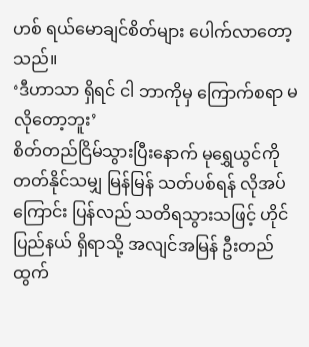ဟစ် ရယ်မောချင်စိတ်များ ပေါက်လာတော့သည်။
‘ဒီဟာသာ ရှိရင် ငါ ဘာကိုမှ ကြောက်စရာ မလိုတော့ဘူး’
စိတ်တည်ငြိမ်သွားပြီးနောက် မုရွှေယွင်ကို တတ်နိုင်သမျှ မြန်မြန် သတ်ပစ်ရန် လိုအပ်ကြောင်း ပြန်လည် သတိရသွားသဖြင့် ဟိုင်ပြည်နယ် ရှိရာသို့ အလျင်အမြန် ဦးတည် ထွက်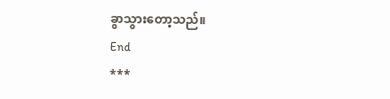ခွာသွားတော့သည်။
End
***